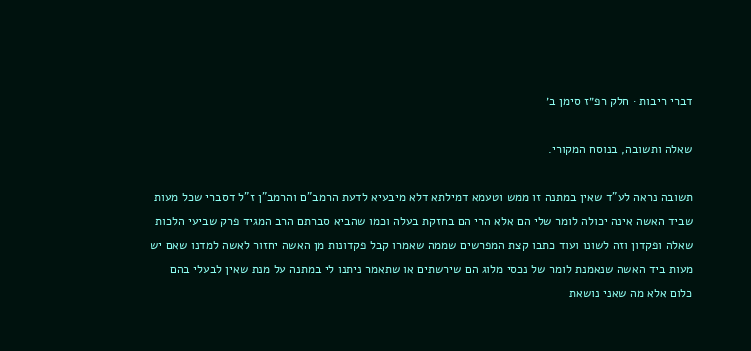דברי ריבות · חלק רפ״ז סימן ב׳

שאלה ותשובה, בנוסח המקורי.

תשובה נראה לע"ד שאין במתנה זו ממש וטעמא דמילתא דלא מיבעיא לדעת הרמב"ם והרמב"ן ז"ל דסברי שכל מעות שביד האשה אינה יכולה לומר שלי הם אלא הרי הם בחזקת בעלה וכמו שהביא סברתם הרב המגיד פרק שביעי הלכות שאלה ופקדון וזה לשונו ועוד כתבו קצת המפרשים שממה שאמרו קבל פקדונות מן האשה יחזור לאשה למדנו שאם יש מעות ביד האשה שנאמנת לומר של נכסי מלוג הם שירשתים או שתאמר ניתנו לי במתנה על מנת שאין לבעלי בהם כלום אלא מה שאני נושאת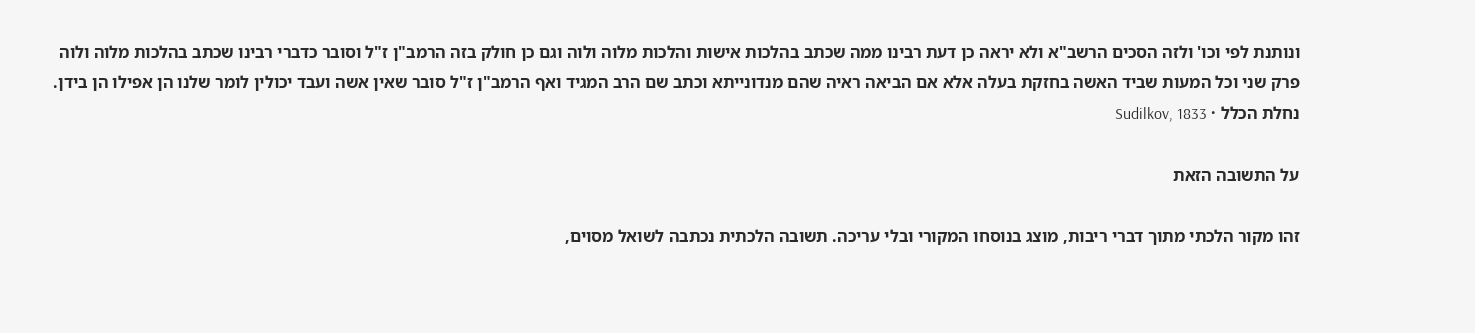ונותנת לפי וכו' ולזה הסכים הרשב"א ולא יראה כן דעת רבינו ממה שכתב בהלכות אישות והלכות מלוה ולוה וגם כן חולק בזה הרמב"ן ז"ל וסובר כדברי רבינו שכתב בהלכות מלוה ולוה פרק שני וכל המעות שביד האשה בחזקת בעלה אלא אם הביאה ראיה שהם מנדונייתא וכתב שם הרב המגיד ואף הרמב"ן ז"ל סובר שאין אשה ועבד יכולין לומר שלנו הן אפילו הן בידן.
נחלת הכלל · Sudilkov, 1833

על התשובה הזאת

זהו מקור הלכתי מתוך דברי ריבות, מוצג בנוסחו המקורי ובלי עריכה. תשובה הלכתית נכתבה לשואל מסוים,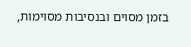בזמן מסוים ובנסיבות מסוימות,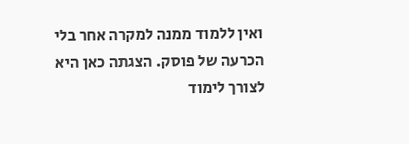ואין ללמוד ממנה למקרה אחר בלי הכרעה של פוסק. הצגתה כאן היא לצורך לימוד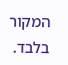המקור בלבד.